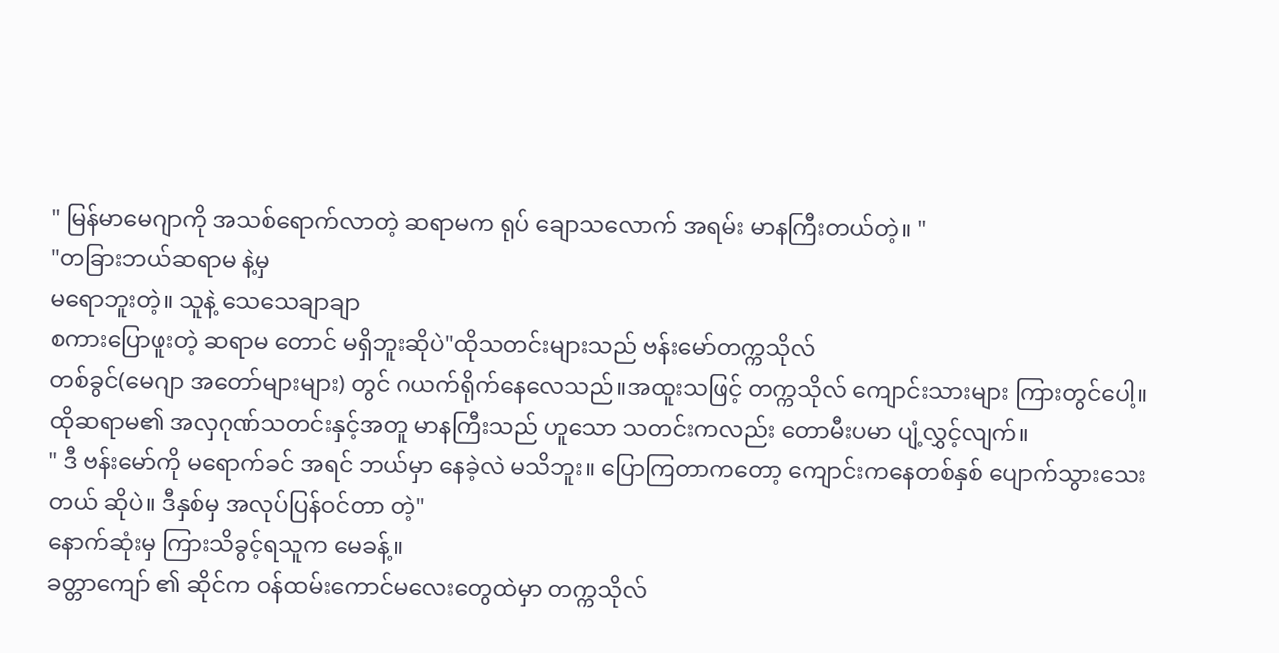" မြန်မာမေဂျာကို အသစ်ရောက်လာတဲ့ ဆရာမက ရုပ် ချောသလောက် အရမ်း မာနကြီးတယ်တဲ့။ "
"တခြားဘယ်ဆရာမ နဲ့မှ
မရောဘူးတဲ့။ သူနဲ့ သေသေချာချာ
စကားပြောဖူးတဲ့ ဆရာမ တောင် မရှိဘူးဆိုပဲ"ထိုသတင်းများသည် ဗန်းမော်တက္ကသိုလ်
တစ်ခွင်(မေဂျာ အတော်များများ) တွင် ဂယက်ရိုက်နေလေသည်။အထူးသဖြင့် တက္ကသိုလ် ကျောင်းသားများ ကြားတွင်ပေါ့။
ထိုဆရာမ၏ အလှဂုဏ်သတင်းနှင့်အတူ မာနကြီးသည် ဟူသော သတင်းကလည်း တောမီးပမာ ပျံ့လွှင့်လျက်။
" ဒီ ဗန်းမော်ကို မရောက်ခင် အရင် ဘယ်မှာ နေခဲ့လဲ မသိဘူး။ ပြောကြတာကတော့ ကျောင်းကနေတစ်နှစ် ပျောက်သွားသေးတယ် ဆိုပဲ။ ဒီနှစ်မှ အလုပ်ပြန်ဝင်တာ တဲ့"
နောက်ဆုံးမှ ကြားသိခွင့်ရသူက မေခန့်။
ခတ္တာကျော် ၏ ဆိုင်က ဝန်ထမ်းကောင်မလေးတွေထဲမှာ တက္ကသိုလ်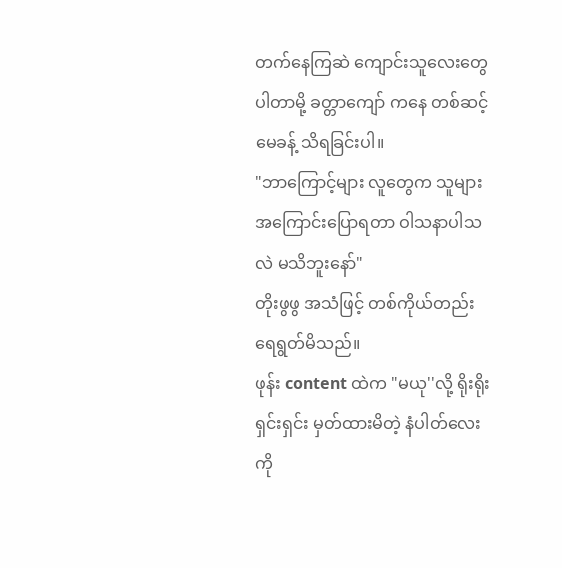တက်နေကြဆဲ ကျောင်းသူလေးတွေ ပါတာမို့ ခတ္တာကျော် ကနေ တစ်ဆင့် မေခန့် သိရခြင်းပါ။
"ဘာကြောင့်များ လူတွေက သူများအကြောင်းပြောရတာ ဝါသနာပါသလဲ မသိဘူးနော်"
တိုးဖွဖွ အသံဖြင့် တစ်ကိုယ်တည်း ရေရွတ်မိသည်။
ဖုန်း content ထဲက "မယု''လို့ ရိုးရိုးရှင်းရှင်း မှတ်ထားမိတဲ့ နံပါတ်လေးကို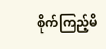စိုက်ကြည့်မိ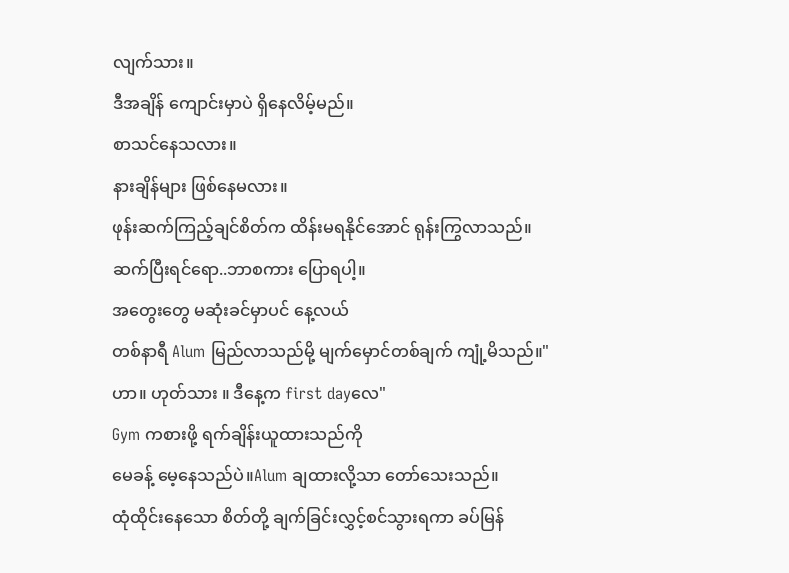လျက်သား။
ဒီအချိန် ကျောင်းမှာပဲ ရှိနေလိမ့်မည်။
စာသင်နေသလား။
နားချိန်များ ဖြစ်နေမလား။
ဖုန်းဆက်ကြည့်ချင်စိတ်က ထိန်းမရနိုင်အောင် ရုန်းကြွလာသည်။
ဆက်ပြီးရင်ရော..ဘာစကား ပြောရပါ့။
အတွေးတွေ မဆုံးခင်မှာပင် နေ့လယ်
တစ်နာရီ Alum မြည်လာသည်မို့ မျက်မှောင်တစ်ချက် ကျုံ့မိသည်။"ဟာ။ ဟုတ်သား ။ ဒီနေ့က first dayလေ"
Gym ကစားဖို့ ရက်ချိန်းယူထားသည်ကို
မေခန့် မေ့နေသည်ပဲ။Alum ချထားလို့သာ တော်သေးသည်။
ထုံထိုင်းနေသော စိတ်တို့ ချက်ခြင်းလွှင့်စင်သွားရကာ ခပ်မြန်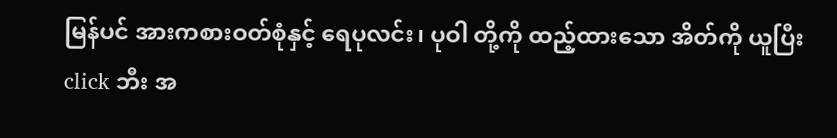မြန်ပင် အားကစားဝတ်စုံနှင့် ရေပုလင်း၊ ပုဝါ တို့ကို ထည့်ထားသော အိတ်ကို ယူပြီး click ဘီး အ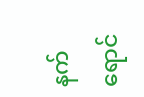နက်ရောင်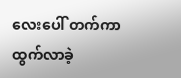လေးပေါ် တက်ကာ ထွက်လာခဲ့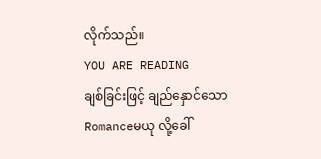လိုက်သည်။
YOU ARE READING
ချစ်ခြင်းဖြင့် ချည်နှောင်သော
Romanceမယု လို့ခေါ်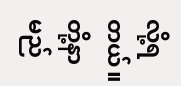လို့ရတယ်။ တို့နာမည်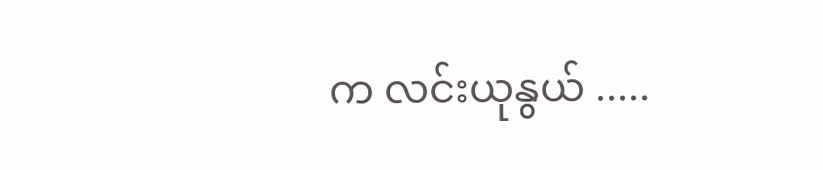က လင်းယုနွယ် .....